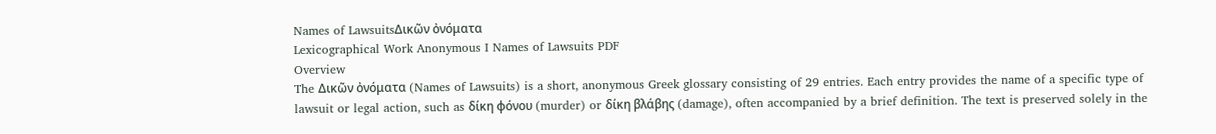Names of LawsuitsΔικῶν ὀνόματα
Lexicographical Work Anonymous I Names of Lawsuits PDF
Overview
The Δικῶν ὀνόματα (Names of Lawsuits) is a short, anonymous Greek glossary consisting of 29 entries. Each entry provides the name of a specific type of lawsuit or legal action, such as δίκη φόνου (murder) or δίκη βλάβης (damage), often accompanied by a brief definition. The text is preserved solely in the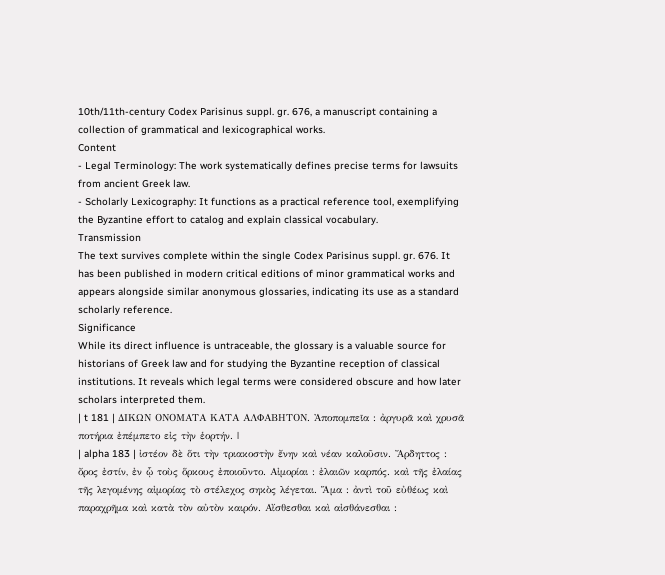10th/11th-century Codex Parisinus suppl. gr. 676, a manuscript containing a collection of grammatical and lexicographical works.
Content
- Legal Terminology: The work systematically defines precise terms for lawsuits from ancient Greek law.
- Scholarly Lexicography: It functions as a practical reference tool, exemplifying the Byzantine effort to catalog and explain classical vocabulary.
Transmission
The text survives complete within the single Codex Parisinus suppl. gr. 676. It has been published in modern critical editions of minor grammatical works and appears alongside similar anonymous glossaries, indicating its use as a standard scholarly reference.
Significance
While its direct influence is untraceable, the glossary is a valuable source for historians of Greek law and for studying the Byzantine reception of classical institutions. It reveals which legal terms were considered obscure and how later scholars interpreted them.
| t 181 | ΔΙΚΩΝ ΟΝΟΜΑΤΑ ΚΑΤΑ ΑΛΦΑΒΗΤΟΝ. Ἀποπομπεῖα : ἀργυρᾶ καὶ χρυσᾶ ποτήρια ἐπέμπετο εἰς τὴν ἑορτήν. |
| alpha 183 | ἰστέον δὲ ὅτι τὴν τριακοστὴν ἔνην καὶ νέαν καλοῦσιν. Ἄρδηττος : ὄρος ἐστίν, ἐν ᾧ τοὺς ὅρκους ἐποιοῦντο. Αἰμορίαι : ἐλαιῶν καρπός. καὶ τῆς ἐλαίας τῆς λεγομένης αἰμορίας τὸ στέλεχος σηκὸς λέγεται. Ἅμα : ἀντὶ τοῦ εὐθέως καὶ παραχρῆμα καὶ κατὰ τὸν αὐτὸν καιρόν. Αἴσθεσθαι καὶ αἰσθάνεσθαι :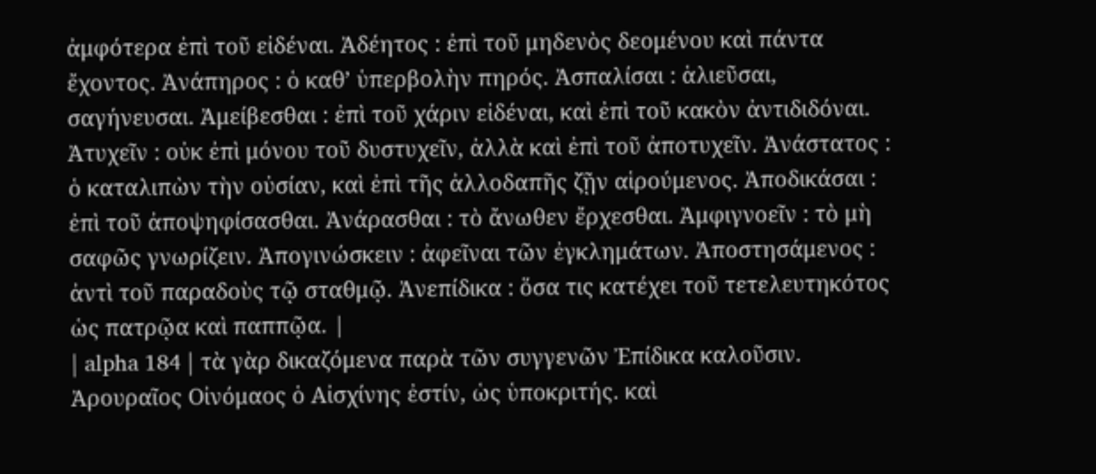ἀμφότερα ἐπὶ τοῦ εἰδέναι. Ἀδέητος : ἐπὶ τοῦ μηδενὸς δεομένου καὶ πάντα ἔχοντος. Ἀνάπηρος : ὁ καθ’ ὑπερβολὴν πηρός. Ἀσπαλίσαι : ἁλιεῦσαι, σαγήνευσαι. Ἀμείβεσθαι : ἐπὶ τοῦ χάριν εἰδέναι, καὶ ἐπὶ τοῦ κακὸν ἀντιδιδόναι. Ἀτυχεῖν : οὐκ ἐπὶ μόνου τοῦ δυστυχεῖν, ἀλλὰ καὶ ἐπὶ τοῦ ἀποτυχεῖν. Ἀνάστατος : ὁ καταλιπὼν τὴν οὐσίαν, καὶ ἐπὶ τῆς ἀλλοδαπῆς ζῇν αἱρούμενος. Ἀποδικάσαι : ἐπὶ τοῦ ἀποψηφίσασθαι. Ἀνάρασθαι : τὸ ἄνωθεν ἔρχεσθαι. Ἀμφιγνοεῖν : τὸ μὴ σαφῶς γνωρίζειν. Ἀπογινώσκειν : ἀφεῖναι τῶν ἐγκλημάτων. Ἀποστησάμενος : ἀντὶ τοῦ παραδοὺς τῷ σταθμῷ. Ἀνεπίδικα : ὅσα τις κατέχει τοῦ τετελευτηκότος ὡς πατρῷα καὶ παππῷα. |
| alpha 184 | τὰ γὰρ δικαζόμενα παρὰ τῶν συγγενῶν Ἐπίδικα καλοῦσιν. Ἀρουραῖος Οἰνόμαος ὁ Αἰσχίνης ἐστίν, ὡς ὑποκριτής. καὶ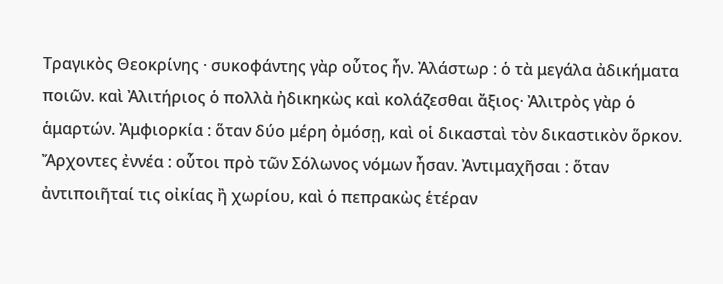Τραγικὸς Θεοκρίνης · συκοφάντης γὰρ οὗτος ἦν. Ἀλάστωρ : ὁ τὰ μεγάλα ἀδικήματα ποιῶν. καὶ Ἀλιτήριος ὁ πολλὰ ἠδικηκὼς καὶ κολάζεσθαι ἄξιος· Ἀλιτρὸς γὰρ ὁ ἁμαρτών. Ἀμφιορκία : ὅταν δύο μέρη ὀμόσῃ, καὶ οἱ δικασταὶ τὸν δικαστικὸν ὅρκον. Ἄρχοντες ἐννέα : οὗτοι πρὸ τῶν Σόλωνος νόμων ἦσαν. Ἀντιμαχῆσαι : ὅταν ἀντιποιῆταί τις οἰκίας ἢ χωρίου, καὶ ὁ πεπρακὼς ἑτέραν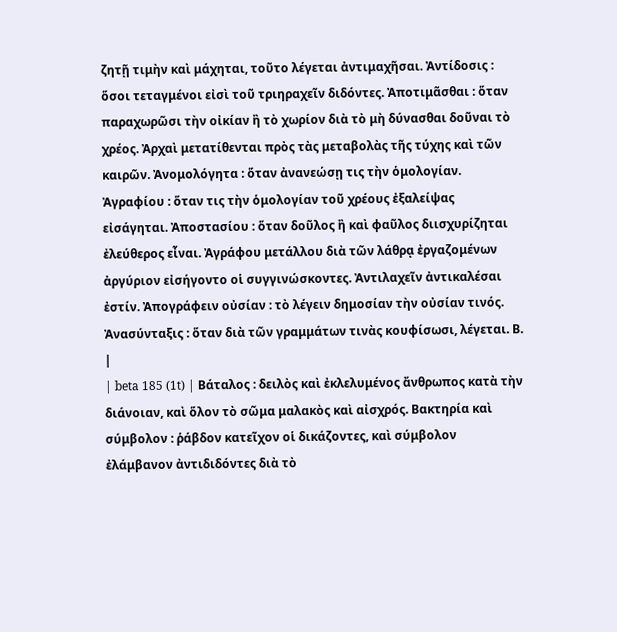ζητῇ τιμὴν καὶ μάχηται, τοῦτο λέγεται ἀντιμαχῆσαι. Ἀντίδοσις : ὅσοι τεταγμένοι εἰσὶ τοῦ τριηραχεῖν διδόντες. Ἀποτιμᾶσθαι : ὅταν παραχωρῶσι τὴν οἰκίαν ἢ τὸ χωρίον διὰ τὸ μὴ δύνασθαι δοῦναι τὸ χρέος. Ἀρχαὶ μετατίθενται πρὸς τὰς μεταβολὰς τῆς τύχης καὶ τῶν καιρῶν. Ἀνομολόγητα : ὅταν ἀνανεώσῃ τις τὴν ὁμολογίαν. Ἀγραφίου : ὅταν τις τὴν ὁμολογίαν τοῦ χρέους ἐξαλείψας εἰσάγηται. Ἀποστασίου : ὅταν δοῦλος ἢ καὶ φαῦλος διισχυρίζηται ἐλεύθερος εἶναι. Ἀγράφου μετάλλου διὰ τῶν λάθρᾳ ἐργαζομένων ἀργύριον εἰσήγοντο οἱ συγγινώσκοντες. Ἀντιλαχεῖν ἀντικαλέσαι ἐστίν. Ἀπογράφειν οὐσίαν : τὸ λέγειν δημοσίαν τὴν οὐσίαν τινός. Ἀνασύνταξις : ὅταν διὰ τῶν γραμμάτων τινὰς κουφίσωσι, λέγεται. Β. |
| beta 185 (1t) | Βάταλος : δειλὸς καὶ ἐκλελυμένος ἄνθρωπος κατὰ τὴν διάνοιαν, καὶ ὅλον τὸ σῶμα μαλακὸς καὶ αἰσχρός. Βακτηρία καὶ σύμβολον : ῥάβδον κατεῖχον οἱ δικάζοντες, καὶ σύμβολον ἐλάμβανον ἀντιδιδόντες διὰ τὸ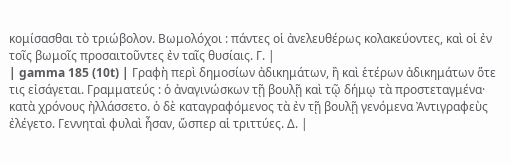κομίσασθαι τὸ τριώβολον. Βωμολόχοι : πάντες οἱ ἀνελευθέρως κολακεύοντες, καὶ οἱ ἐν τοῖς βωμοῖς προσαιτοῦντες ἐν ταῖς θυσίαις. Γ. |
| gamma 185 (10t) | Γραφὴ περὶ δημοσίων ἀδικημάτων, ἢ καὶ ἑτέρων ἀδικημάτων ὅτε τις εἰσάγεται. Γραμματεύς : ὁ ἀναγινώσκων τῇ βουλῇ καὶ τῷ δήμῳ τὰ προστεταγμένα· κατὰ χρόνους ἠλλάσσετο. ὁ δὲ καταγραφόμενος τὰ ἐν τῇ βουλῇ γενόμενα Ἀντιγραφεὺς ἐλέγετο. Γεννηταὶ φυλαὶ ἦσαν, ὥσπερ αἱ τριττύες. Δ. |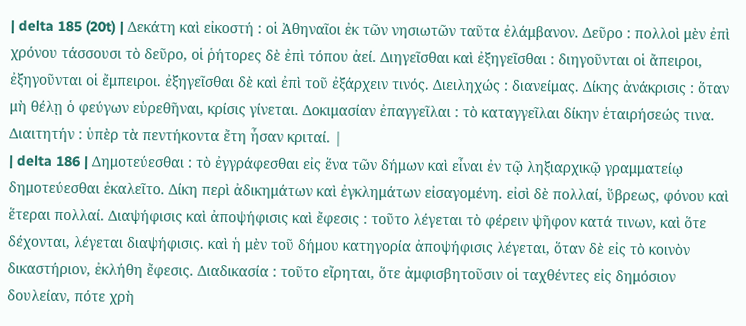| delta 185 (20t) | Δεκάτη καὶ εἰκοστή : οἱ Ἀθηναῖοι ἐκ τῶν νησιωτῶν ταῦτα ἐλάμβανον. Δεῦρο : πολλοὶ μὲν ἐπὶ χρόνου τάσσουσι τὸ δεῦρο, οἱ ῥήτορες δὲ ἐπὶ τόπου ἀεί. Διηγεῖσθαι καὶ ἐξηγεῖσθαι : διηγοῦνται οἱ ἄπειροι, ἐξηγοῦνται οἱ ἔμπειροι. ἐξηγεῖσθαι δὲ καὶ ἐπὶ τοῦ ἐξάρχειν τινός. Διειληχώς : διανείμας. Δίκης ἀνάκρισις : ὅταν μὴ θέλῃ ὁ φεύγων εὑρεθῆναι, κρίσις γίνεται. Δοκιμασίαν ἐπαγγεῖλαι : τὸ καταγγεῖλαι δίκην ἑταιρήσεώς τινα. Διαιτητήν : ὑπὲρ τὰ πεντήκοντα ἔτη ἦσαν κριταί. |
| delta 186 | Δημοτεύεσθαι : τὸ ἐγγράφεσθαι εἰς ἕνα τῶν δήμων καὶ εἶναι ἐν τῷ ληξιαρχικῷ γραμματείῳ δημοτεύεσθαι ἐκαλεῖτο. Δίκη περὶ ἀδικημάτων καὶ ἐγκλημάτων εἰσαγομένη. εἰσὶ δὲ πολλαί, ὕβρεως, φόνου καὶ ἕτεραι πολλαί. Διαψήφισις καὶ ἀποψήφισις καὶ ἔφεσις : τοῦτο λέγεται τὸ φέρειν ψῆφον κατά τινων, καὶ ὅτε δέχονται, λέγεται διαψήφισις. καὶ ἡ μὲν τοῦ δήμου κατηγορία ἀποψήφισις λέγεται, ὅταν δὲ εἰς τὸ κοινὸν δικαστήριον, ἐκλήθη ἔφεσις. Διαδικασία : τοῦτο εἴρηται, ὅτε ἀμφισβητοῦσιν οἱ ταχθέντες εἰς δημόσιον δουλείαν, πότε χρὴ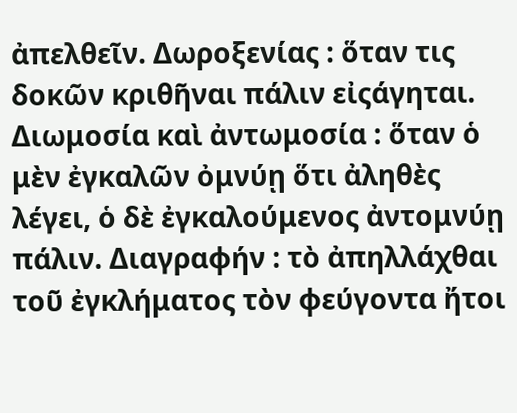ἀπελθεῖν. Δωροξενίας : ὅταν τις δοκῶν κριθῆναι πάλιν εἰςάγηται. Διωμοσία καὶ ἀντωμοσία : ὅταν ὁ μὲν ἐγκαλῶν ὀμνύῃ ὅτι ἀληθὲς λέγει, ὁ δὲ ἐγκαλούμενος ἀντομνύῃ πάλιν. Διαγραφήν : τὸ ἀπηλλάχθαι τοῦ ἐγκλήματος τὸν φεύγοντα ἤτοι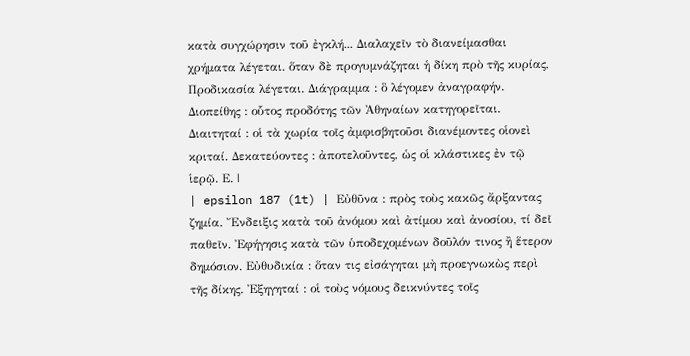κατὰ συγχώρησιν τοῦ ἐγκλή... Διαλαχεῖν τὸ διανείμασθαι χρήματα λέγεται. ὅταν δὲ προγυμνάζηται ἡ δίκη πρὸ τῆς κυρίας, Προδικασία λέγεται. Διάγραμμα : ὃ λέγομεν ἀναγραφήν. Διοπείθης : οὗτος προδότης τῶν Ἀθηναίων κατηγορεῖται. Διαιτηταί : οἱ τὰ χωρία τοῖς ἀμφισβητοῦσι διανέμοντες οἱονεὶ κριταί. Δεκατεύοντες : ἀποτελοῦντες, ὡς οἱ κλάστικες ἐν τῷ ἱερῷ. Ε. |
| epsilon 187 (1t) | Εὐθῦνα : πρὸς τοὺς κακῶς ἄρξαντας ζημία. Ἔνδειξις κατὰ τοῦ ἀνόμου καὶ ἀτίμου καὶ ἀνοσίου, τί δεῖ παθεῖν. Ἐφήγησις κατὰ τῶν ὑποδεχομένων δοῦλόν τινος ἢ ἕτερον δημόσιον. Εὐθυδικία : ὅταν τις εἰσάγηται μὴ προεγνωκὼς περὶ τῆς δίκης. Ἐξηγηταί : οἱ τοὺς νόμους δεικνύντες τοῖς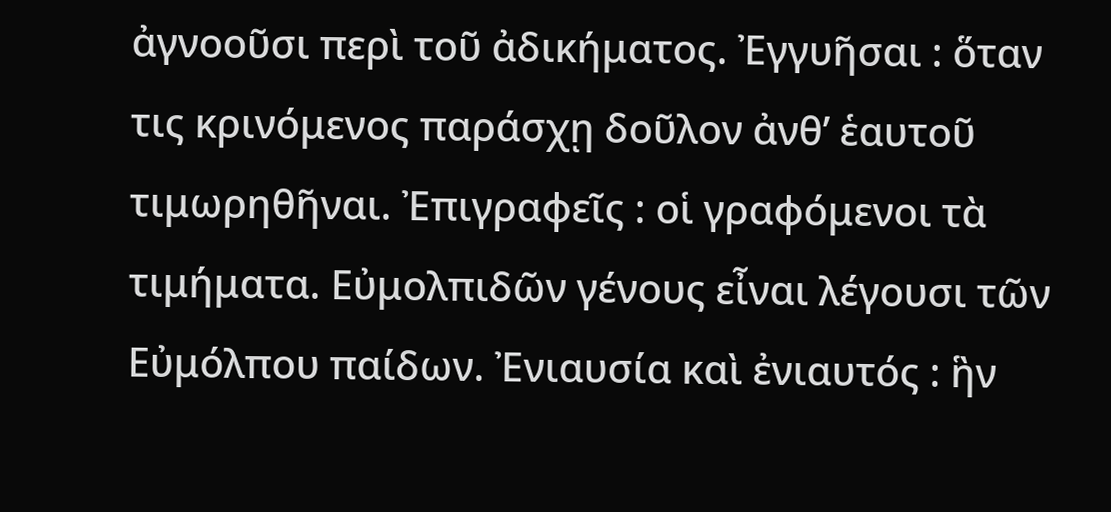ἀγνοοῦσι περὶ τοῦ ἀδικήματος. Ἐγγυῆσαι : ὅταν τις κρινόμενος παράσχῃ δοῦλον ἀνθ’ ἑαυτοῦ τιμωρηθῆναι. Ἐπιγραφεῖς : οἱ γραφόμενοι τὰ τιμήματα. Εὐμολπιδῶν γένους εἶναι λέγουσι τῶν Εὐμόλπου παίδων. Ἐνιαυσία καὶ ἐνιαυτός : ἣν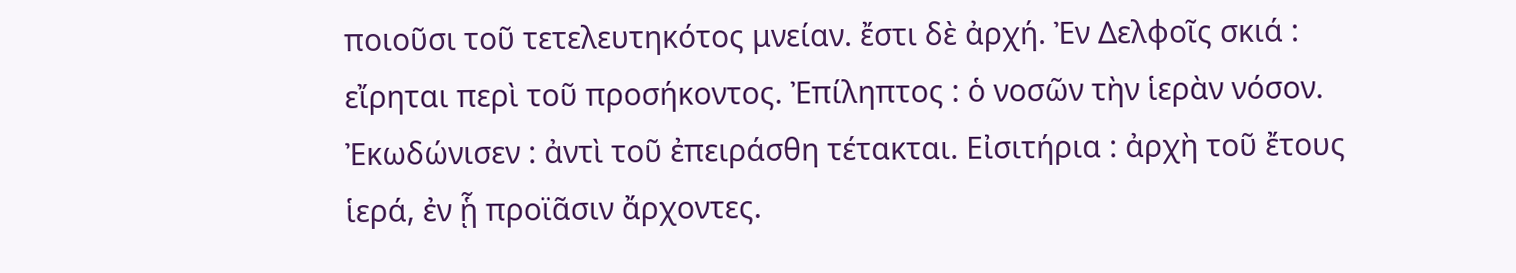ποιοῦσι τοῦ τετελευτηκότος μνείαν. ἔστι δὲ ἀρχή. Ἐν Δελφοῖς σκιά : εἴρηται περὶ τοῦ προσήκοντος. Ἐπίληπτος : ὁ νοσῶν τὴν ἱερὰν νόσον. Ἐκωδώνισεν : ἀντὶ τοῦ ἐπειράσθη τέτακται. Εἰσιτήρια : ἀρχὴ τοῦ ἔτους ἱερά, ἐν ᾗ προϊᾶσιν ἄρχοντες.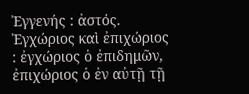Ἐγγενής : ἀστός. Ἐγχώριος καὶ ἐπιχώριος : ἐγχώριος ὁ ἐπιδημῶν, ἐπιχώριος ὁ ἐν αὐτῇ τῇ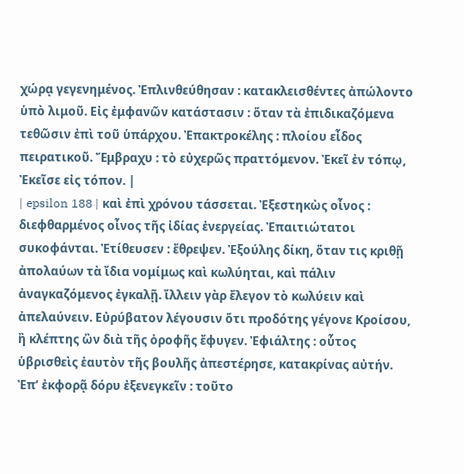χώρᾳ γεγενημένος. Ἐπλινθεύθησαν : κατακλεισθέντες ἀπώλοντο ὑπὸ λιμοῦ. Εἰς ἐμφανῶν κατάστασιν : ὅταν τὰ ἐπιδικαζόμενα τεθῶσιν ἐπὶ τοῦ ὑπάρχου. Ἐπακτροκέλης : πλοίου εἶδος πειρατικοῦ. Ἔμβραχυ : τὸ εὐχερῶς πραττόμενον. Ἐκεῖ ἐν τόπῳ, Ἐκεῖσε εἰς τόπον. |
| epsilon 188 | καὶ ἐπὶ χρόνου τάσσεται. Ἐξεστηκὼς οἶνος : διεφθαρμένος οἶνος τῆς ἰδίας ἐνεργείας. Ἐπαιτιώτατοι συκοφάνται. Ἐτίθευσεν : ἔθρεψεν. Ἐξούλης δίκη, ὅταν τις κριθῇ ἀπολαύων τὰ ἴδια νομίμως καὶ κωλύηται, καὶ πάλιν ἀναγκαζόμενος ἐγκαλῇ. ἴλλειν γὰρ ἔλεγον τὸ κωλύειν καὶ ἀπελαύνειν. Εὐρύβατον λέγουσιν ὅτι προδότης γέγονε Κροίσου, ἢ κλέπτης ὢν διὰ τῆς ὀροφῆς ἔφυγεν. Ἐφιάλτης : οὗτος ὑβρισθεὶς ἑαυτὸν τῆς βουλῆς ἀπεστέρησε, κατακρίνας αὐτήν. Ἐπ’ ἐκφορᾷ δόρυ ἐξενεγκεῖν : τοῦτο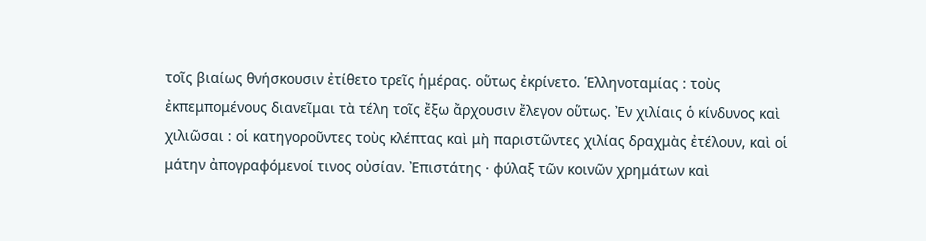τοῖς βιαίως θνήσκουσιν ἐτίθετο τρεῖς ἡμέρας. οὕτως ἐκρίνετο. Ἑλληνοταμίας : τοὺς ἐκπεμπομένους διανεῖμαι τὰ τέλη τοῖς ἔξω ἄρχουσιν ἔλεγον οὕτως. Ἐν χιλίαις ὁ κίνδυνος καὶ χιλιῶσαι : οἱ κατηγοροῦντες τοὺς κλέπτας καὶ μὴ παριστῶντες χιλίας δραχμὰς ἐτέλουν, καὶ οἱ μάτην ἀπογραφόμενοί τινος οὐσίαν. Ἐπιστάτης · φύλαξ τῶν κοινῶν χρημάτων καὶ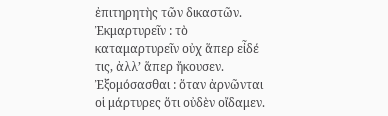ἐπιτηρητὴς τῶν δικαστῶν. Ἐκμαρτυρεῖν : τὸ καταμαρτυρεῖν οὐχ ἅπερ εἶδέ τις, ἀλλ’ ἅπερ ἤκουσεν. Ἐξομόσασθαι : ὅταν ἀρνῶνται οἱ μάρτυρες ὅτι οὐδὲν οἴδαμεν.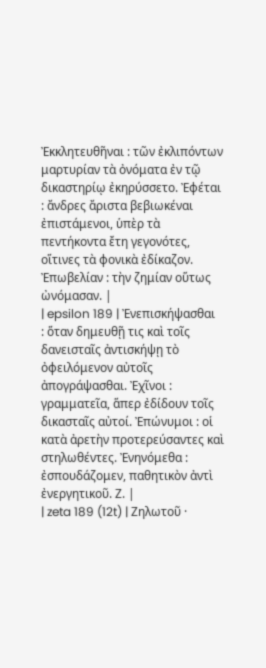Ἐκκλητευθῆναι : τῶν ἐκλιπόντων μαρτυρίαν τὰ ὀνόματα ἐν τῷ δικαστηρίῳ ἐκηρύσσετο. Ἐφέται : ἄνδρες ἄριστα βεβιωκέναι ἐπιστάμενοι, ὑπὲρ τὰ πεντήκοντα ἔτη γεγονότες, οἵτινες τὰ φονικὰ ἐδίκαζον. Ἐπωβελίαν : τὴν ζημίαν οὕτως ὠνόμασαν. |
| epsilon 189 | Ἐνεπισκήψασθαι : ὅταν δημευθῇ τις καὶ τοῖς δανεισταῖς ἀντισκήψῃ τὸ ὀφειλόμενον αὐτοῖς ἀπογράψασθαι. Ἐχῖνοι : γραμματεῖα, ἅπερ ἐδίδουν τοῖς δικασταῖς αὐτοί. Ἐπώνυμοι : οἱ κατὰ ἀρετὴν προτερεύσαντες καὶ στηλωθέντες. Ἐνηνόμεθα : ἐσπουδάζομεν, παθητικὸν ἀντὶ ἐνεργητικοῦ. Ζ. |
| zeta 189 (12t) | Ζηλωτοῦ ·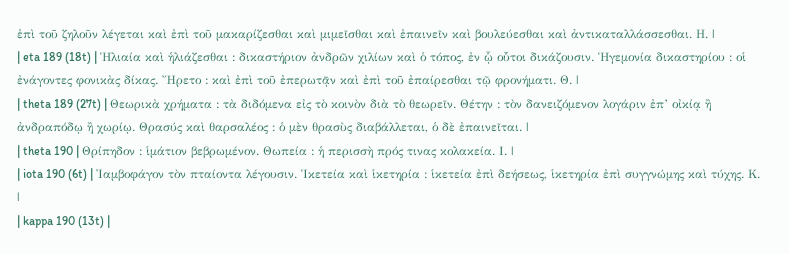ἐπὶ τοῦ ζηλοῦν λέγεται καὶ ἐπὶ τοῦ μακαρίζεσθαι καὶ μιμεῖσθαι καὶ ἐπαινεῖν καὶ βουλεύεσθαι καὶ ἀντικαταλλάσσεσθαι. Η. |
| eta 189 (18t) | Ἡλιαία καὶ ἡλιάζεσθαι : δικαστήριον ἀνδρῶν χιλίων καὶ ὁ τόπος, ἐν ᾧ οὗτοι δικάζουσιν. Ἡγεμονία δικαστηρίου : οἱ ἐνάγοντες φονικὰς δίκας. Ἤρετο : καὶ ἐπὶ τοῦ ἐπερωτᾷν καὶ ἐπὶ τοῦ ἐπαίρεσθαι τῷ φρονήματι. Θ. |
| theta 189 (27t) | Θεωρικὰ χρήματα : τὰ διδόμενα εἰς τὸ κοινὸν διὰ τὸ θεωρεῖν. Θέτην : τὸν δανειζόμενον λογάριν ἐπ’ οἰκίᾳ ἢ ἀνδραπόδῳ ἢ χωρίῳ. Θρασύς καὶ θαρσαλέος : ὁ μὲν θρασὺς διαβάλλεται, ὁ δὲ ἐπαινεῖται. |
| theta 190 | Θρίπηδον : ἱμάτιον βεβρωμένον. Θωπεία : ἡ περισσὴ πρός τινας κολακεία. Ι. |
| iota 190 (6t) | Ἰαμβοφάγον τὸν πταίοντα λέγουσιν. Ἱκετεία καὶ ἱκετηρία : ἱκετεία ἐπὶ δεήσεως, ἱκετηρία ἐπὶ συγγνώμης καὶ τύχης. Κ. |
| kappa 190 (13t) |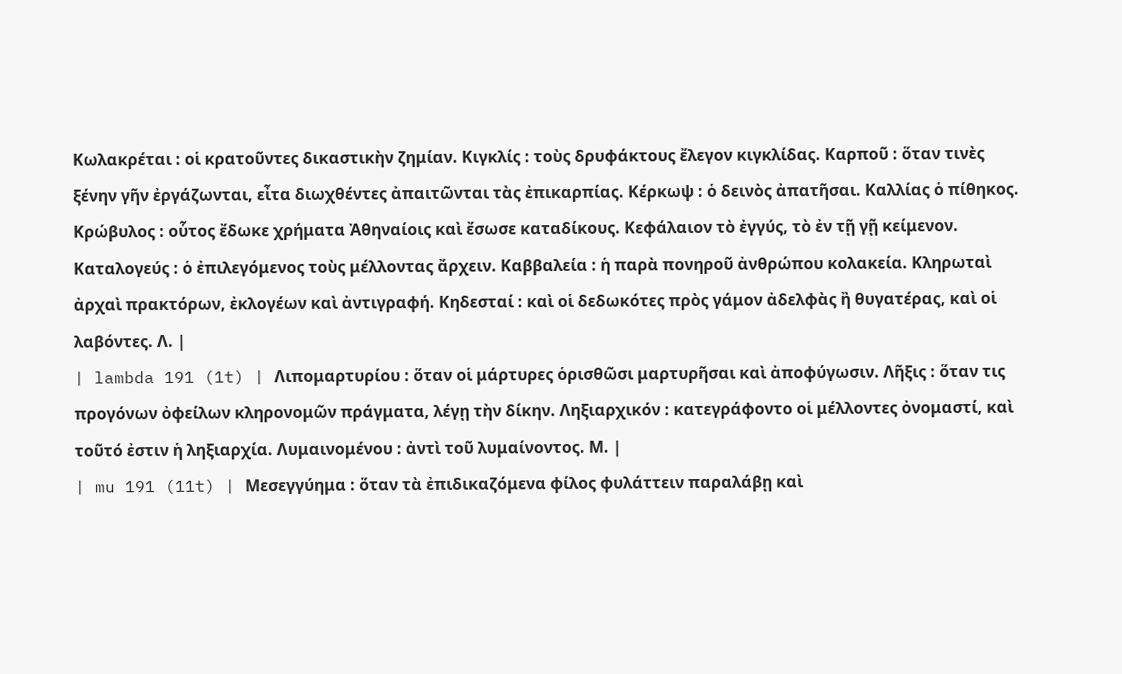Κωλακρέται : οἱ κρατοῦντες δικαστικὴν ζημίαν. Κιγκλίς : τοὺς δρυφάκτους ἔλεγον κιγκλίδας. Καρποῦ : ὅταν τινὲς ξένην γῆν ἐργάζωνται, εἶτα διωχθέντες ἀπαιτῶνται τὰς ἐπικαρπίας. Κέρκωψ : ὁ δεινὸς ἀπατῆσαι. Καλλίας ὁ πίθηκος. Κρώβυλος : οὗτος ἔδωκε χρήματα Ἀθηναίοις καὶ ἔσωσε καταδίκους. Κεφάλαιον τὸ ἐγγύς, τὸ ἐν τῇ γῇ κείμενον. Καταλογεύς : ὁ ἐπιλεγόμενος τοὺς μέλλοντας ἄρχειν. Καββαλεία : ἡ παρὰ πονηροῦ ἀνθρώπου κολακεία. Κληρωταὶ ἀρχαὶ πρακτόρων, ἐκλογέων καὶ ἀντιγραφή. Κηδεσταί : καὶ οἱ δεδωκότες πρὸς γάμον ἀδελφὰς ἢ θυγατέρας, καὶ οἱ λαβόντες. Λ. |
| lambda 191 (1t) | Λιπομαρτυρίου : ὅταν οἱ μάρτυρες ὁρισθῶσι μαρτυρῆσαι καὶ ἀποφύγωσιν. Λῆξις : ὅταν τις προγόνων ὀφείλων κληρονομῶν πράγματα, λέγῃ τὴν δίκην. Ληξιαρχικόν : κατεγράφοντο οἱ μέλλοντες ὀνομαστί, καὶ τοῦτό ἐστιν ἡ ληξιαρχία. Λυμαινομένου : ἀντὶ τοῦ λυμαίνοντος. Μ. |
| mu 191 (11t) | Μεσεγγύημα : ὅταν τὰ ἐπιδικαζόμενα φίλος φυλάττειν παραλάβῃ καὶ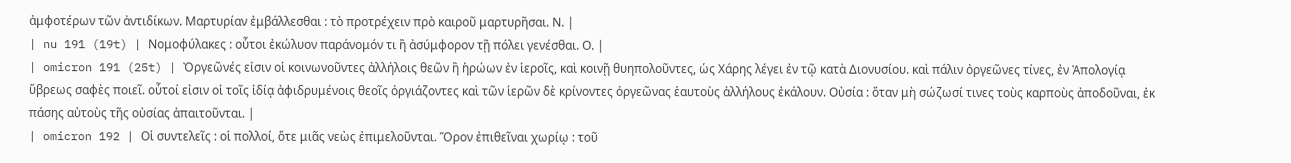ἀμφοτέρων τῶν ἀντιδίκων. Μαρτυρίαν ἐμβάλλεσθαι : τὸ προτρέχειν πρὸ καιροῦ μαρτυρῆσαι. Ν. |
| nu 191 (19t) | Νομοφύλακες : οὗτοι ἐκώλυον παράνομόν τι ἢ ἀσύμφορον τῇ πόλει γενέσθαι. Ο. |
| omicron 191 (25t) | Ὀργεῶνές εἰσιν οἱ κοινωνοῦντες ἀλλήλοις θεῶν ἢ ἡρώων ἐν ἱεροῖς, καὶ κοινῇ θυηπολοῦντες, ὡς Χάρης λέγει ἐν τῷ κατὰ Διονυσίου. καὶ πάλιν ὀργεῶνες τίνες, ἐν Ἀπολογίᾳ ὕβρεως σαφὲς ποιεῖ. οὗτοί εἰσιν οἱ τοῖς ἰδίᾳ ἀφιδρυμένοις θεοῖς ὀργιάζοντες καὶ τῶν ἱερῶν δὲ κρίνοντες ὀργεῶνας ἑαυτοὺς ἀλλήλους ἐκάλουν. Οὐσία : ὅταν μὴ σώζωσί τινες τοὺς καρποὺς ἀποδοῦναι, ἐκ πάσης αὐτοὺς τῆς οὐσίας ἀπαιτοῦνται. |
| omicron 192 | Οἱ συντελεῖς : οἱ πολλοί, ὅτε μιᾶς νεὼς ἐπιμελοῦνται. Ὅρον ἐπιθεῖναι χωρίῳ : τοῦ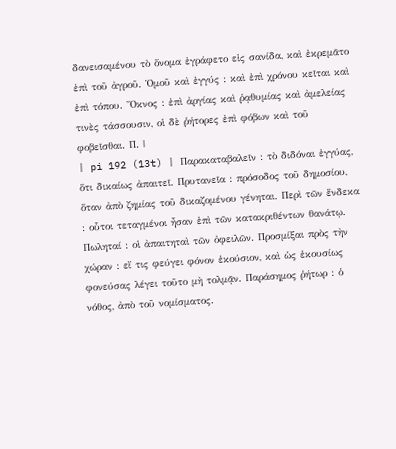δανεισαμένου τὸ ὄνομα ἐγράφετο εἰς σανίδα, καὶ ἐκρεμᾶτο ἐπὶ τοῦ ἀγροῦ. Ὁμοῦ καὶ ἐγγύς : καὶ ἐπὶ χρόνου κεῖται καὶ ἐπὶ τόπου. Ὄκνος : ἐπὶ ἀργίας καὶ ῥᾳθυμίας καὶ ἀμελείας τινὲς τάσσουσιν, οἱ δὲ ῥήτορες ἐπὶ φόβων καὶ τοῦ φοβεῖσθαι. Π. |
| pi 192 (13t) | Παρακαταβαλεῖν : τὸ διδόναι ἐγγύας, ὅτι δικαίως ἀπαιτεῖ. Πρυτανεῖα : πρόσοδος τοῦ δημοσίου, ὅταν ἀπὸ ζημίας τοῦ δικαζομένου γένηται. Περὶ τῶν ἕνδεκα : οὗτοι τεταγμένοι ἦσαν ἐπὶ τῶν κατακριθέντων θανάτῳ. Πωληταί : οἱ ἀπαιτηταὶ τῶν ὀφειλῶν. Προσμίξαι πρὸς τὴν χώραν : εἴ τις φεύγει φόνον ἑκούσιον, καὶ ὡς ἑκουσίως φονεύσας λέγει τοῦτο μὴ τολμᾷν. Παράσημος ῥήτωρ : ὁ νόθος, ἀπὸ τοῦ νομίσματος.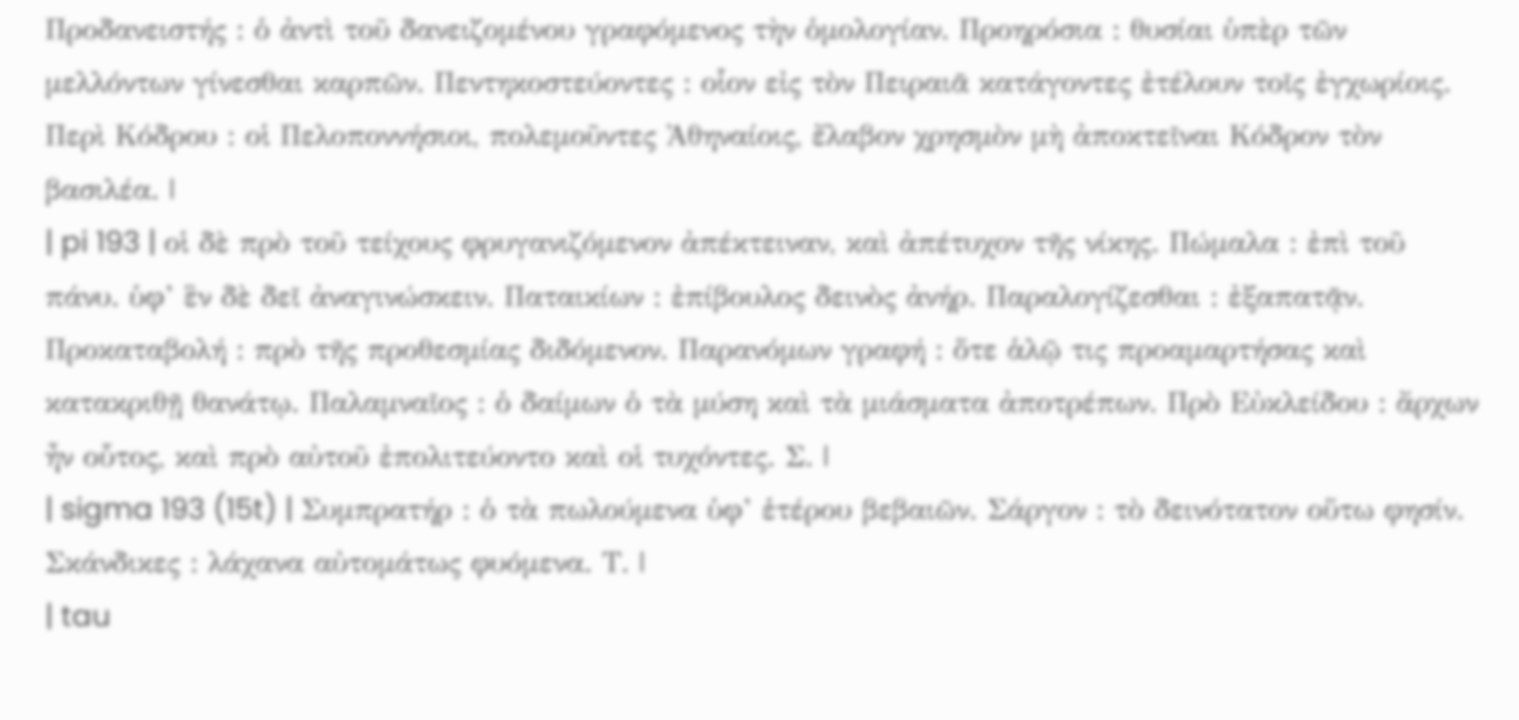Προδανειστής : ὁ ἀντὶ τοῦ δανειζομένου γραφόμενος τὴν ὁμολογίαν. Προηρόσια : θυσίαι ὑπὲρ τῶν μελλόντων γίνεσθαι καρπῶν. Πεντηκοστεύοντες : οἷον εἰς τὸν Πειραιᾶ κατάγοντες ἐτέλουν τοῖς ἐγχωρίοις. Περὶ Κόδρου : οἱ Πελοποννήσιοι, πολεμοῦντες Ἀθηναίοις, ἔλαβον χρησμὸν μὴ ἀποκτεῖναι Κόδρον τὸν βασιλέα. |
| pi 193 | οἱ δὲ πρὸ τοῦ τείχους φρυγανιζόμενον ἀπέκτειναν, καὶ ἀπέτυχον τῆς νίκης. Πώμαλα : ἐπὶ τοῦ πάνυ. ὑφ’ ἓν δὲ δεῖ ἀναγινώσκειν. Παταικίων : ἐπίβουλος δεινὸς ἀνήρ. Παραλογίζεσθαι : ἐξαπατᾷν. Προκαταβολή : πρὸ τῆς προθεσμίας διδόμενον. Παρανόμων γραφή : ὅτε ἁλῷ τις προαμαρτήσας καὶ κατακριθῇ θανάτῳ. Παλαμναῖος : ὁ δαίμων ὁ τὰ μύση καὶ τὰ μιάσματα ἀποτρέπων. Πρὸ Εὐκλείδου : ἄρχων ἦν οὗτος, καὶ πρὸ αὐτοῦ ἐπολιτεύοντο καὶ οἱ τυχόντες. Σ. |
| sigma 193 (15t) | Συμπρατήρ : ὁ τὰ πωλούμενα ὑφ’ ἑτέρου βεβαιῶν. Σάργον : τὸ δεινότατον οὕτω φησίν. Σκάνδικες : λάχανα αὐτομάτως φυόμενα. Τ. |
| tau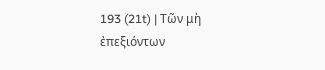193 (21t) | Τῶν μὴ ἐπεξιόντων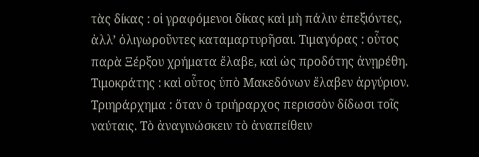τὰς δίκας : οἱ γραφόμενοι δίκας καὶ μὴ πάλιν ἐπεξιόντες, ἀλλ’ ὀλιγωροῦντες καταμαρτυρῆσαι. Τιμαγόρας : οὗτος παρὰ Ξέρξου χρήματα ἔλαβε, καὶ ὡς προδότης ἀνῃρέθη. Τιμοκράτης : καὶ οὗτος ὑπὸ Μακεδόνων ἔλαβεν ἀργύριον. Τριηράρχημα : ὅταν ὁ τριήραρχος περισσὸν δίδωσι τοῖς ναύταις. Τὸ ἀναγινώσκειν τὸ ἀναπείθειν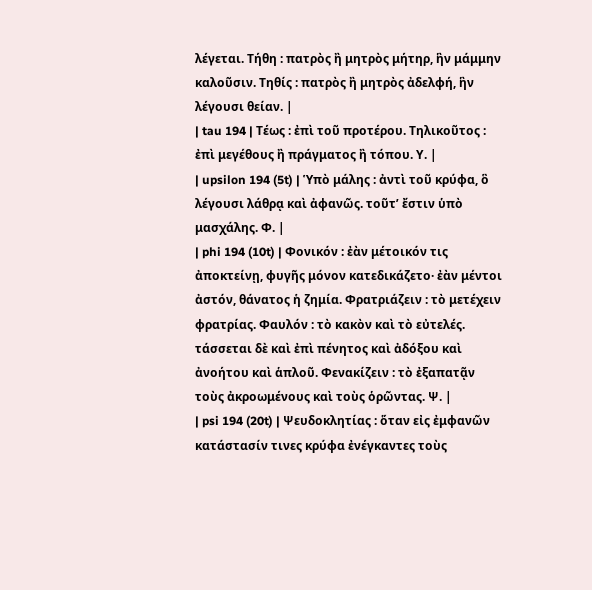λέγεται. Τήθη : πατρὸς ἢ μητρὸς μήτηρ, ἣν μάμμην καλοῦσιν. Τηθίς : πατρὸς ἢ μητρὸς ἀδελφή, ἣν λέγουσι θείαν. |
| tau 194 | Τέως : ἐπὶ τοῦ προτέρου. Τηλικοῦτος : ἐπὶ μεγέθους ἢ πράγματος ἢ τόπου. Υ. |
| upsilon 194 (5t) | Ὑπὸ μάλης : ἀντὶ τοῦ κρύφα, ὃ λέγουσι λάθρᾳ καὶ ἀφανῶς. τοῦτ’ ἔστιν ὑπὸ μασχάλης. Φ. |
| phi 194 (10t) | Φονικόν : ἐὰν μέτοικόν τις ἀποκτείνῃ, φυγῆς μόνον κατεδικάζετο· ἐὰν μέντοι ἀστόν, θάνατος ἡ ζημία. Φρατριάζειν : τὸ μετέχειν φρατρίας. Φαυλόν : τὸ κακὸν καὶ τὸ εὐτελές. τάσσεται δὲ καὶ ἐπὶ πένητος καὶ ἀδόξου καὶ ἀνοήτου καὶ ἁπλοῦ. Φενακίζειν : τὸ ἐξαπατᾷν τοὺς ἀκροωμένους καὶ τοὺς ὁρῶντας. Ψ. |
| psi 194 (20t) | Ψευδοκλητίας : ὅταν εἰς ἐμφανῶν κατάστασίν τινες κρύφα ἐνέγκαντες τοὺς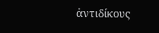ἀντιδίκους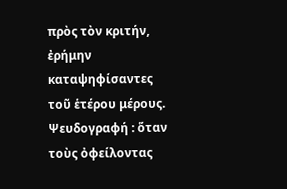πρὸς τὸν κριτήν, ἐρήμην καταψηφίσαντες τοῦ ἑτέρου μέρους. Ψευδογραφή : ὅταν τοὺς ὀφείλοντας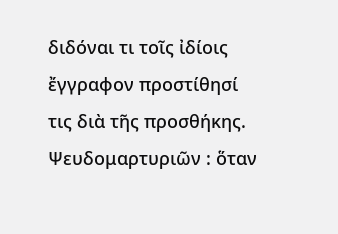διδόναι τι τοῖς ἰδίοις ἔγγραφον προστίθησί τις διὰ τῆς προσθήκης. Ψευδομαρτυριῶν : ὅταν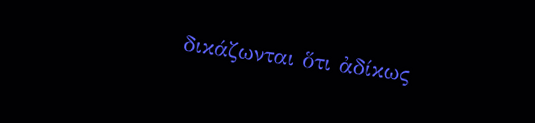δικάζωνται ὅτι ἀδίκως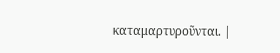καταμαρτυροῦνται. |